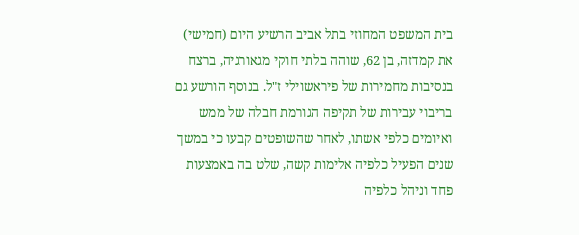בית המשפט המחוזי בתל אביב הרשיע היום (חמישי) את קמדזה, בן 62, שוהה בלתי חוקי מגאורגיה, ברצח בנסיבות מחמירות של פיראשוילי ז"ל. בנוסף הורשע גם בריבוי עבירות של תקיפה הגורמת חבלה של ממש ואיומים כלפי אשתו, לאחר שהשופטים קבעו כי במשך שנים הפעיל כלפיה אלימות קשה, שלט בה באמצעות פחד וניהל כלפיה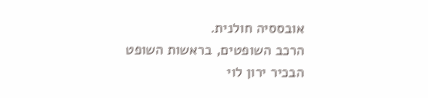אובססיה חולנית.
הרכב השופטים, בראשות השופט הבכיר ירון לוי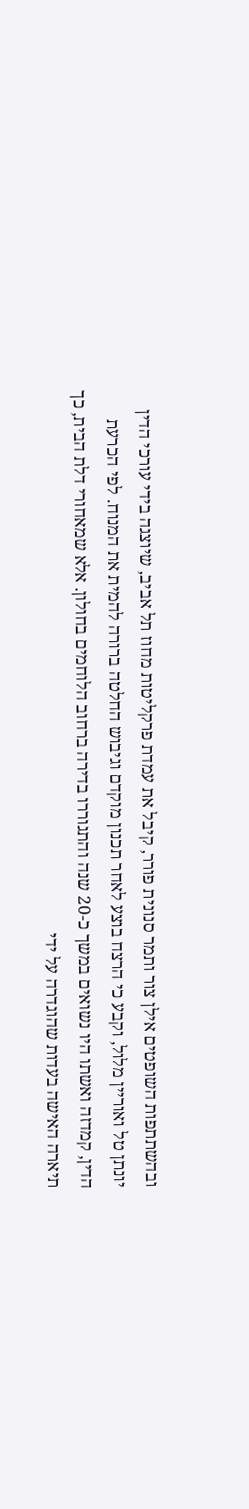ובהשתתפות השופטים אילן צור ותמר סנונית פורר, קיבל את עמדת פרקליטות מחוז תל אביב, שיוצגה בידי עורכי הדין יונתן טל ואוריין מלול, וקבע כי הרצח בוצע לאחר תכנון מוקדם וגיבוש החלטה ברורה להמית את המנוח. לפי הכרעת הדין, קמדזה ואשתו היו נשואים במשך כ-20 שנה והתגוררו בדירה ברחוב הלוחמים בחולון. אלא שמאחורי דלת הבית, כך תיארה האישה בעדות שהוגדרה על ידי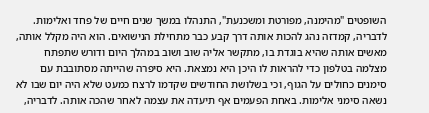השופטים "מהימנה, מפורטת ומשכנעת", התנהלו במשך שנים חיים של פחד ואלימות.
לדבריה, קמדזה נהג להכות אותה דרך קבע כבר מתחילת הנישואים. הוא היה מקלל אותה, מאשים אותה שהיא בוגדת בו, מתקשר אליה שוב ושוב במהלך היום ודורש שתפתח מצלמה בטלפון כדי להראות לו היכן היא נמצאת. היא סיפרה שהייתה מסתובבת עם סימנים כחולים על הגוף, וכי בשלושת החודשים שקדמו לרצח כמעט שלא היה יום שבו לא נשאה סימני אלימות. באחת הפעמים אף תיעדה את עצמה לאחר שהכה אותה. לדבריה,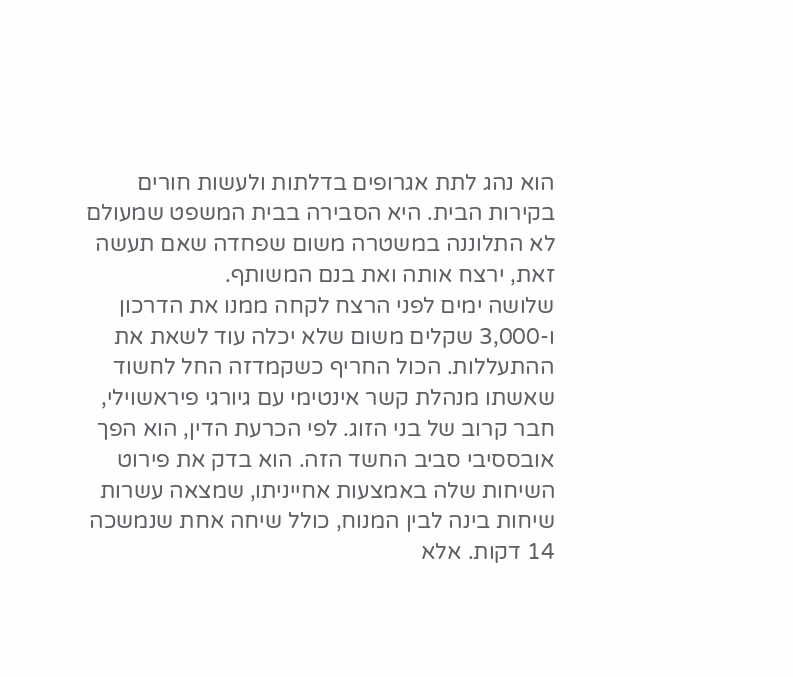הוא נהג לתת אגרופים בדלתות ולעשות חורים בקירות הבית. היא הסבירה בבית המשפט שמעולם לא התלוננה במשטרה משום שפחדה שאם תעשה זאת, ירצח אותה ואת בנם המשותף.
שלושה ימים לפני הרצח לקחה ממנו את הדרכון ו-3,000 שקלים משום שלא יכלה עוד לשאת את ההתעללות. הכול החריף כשקמדזה החל לחשוד שאשתו מנהלת קשר אינטימי עם גיורגי פיראשוילי, חבר קרוב של בני הזוג. לפי הכרעת הדין, הוא הפך אובססיבי סביב החשד הזה. הוא בדק את פירוט השיחות שלה באמצעות אחייניתו, שמצאה עשרות שיחות בינה לבין המנוח, כולל שיחה אחת שנמשכה 14 דקות. אלא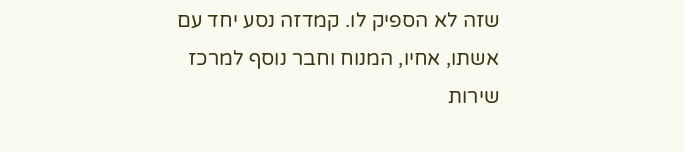שזה לא הספיק לו. קמדזה נסע יחד עם אשתו, אחיו, המנוח וחבר נוסף למרכז שירות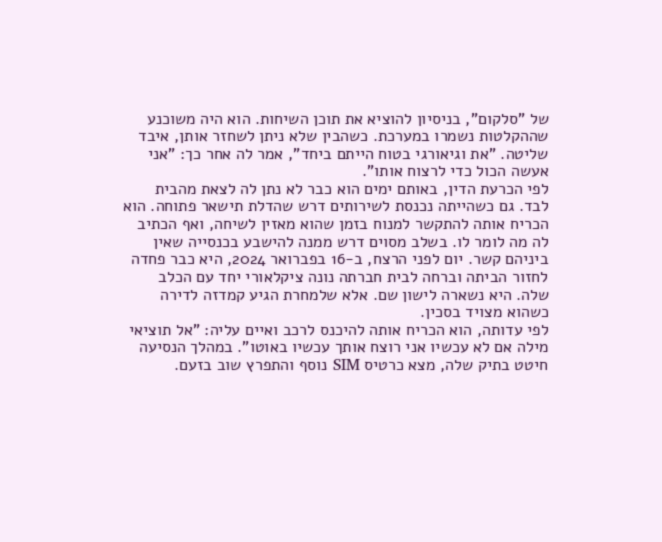של "סלקום", בניסיון להוציא את תוכן השיחות. הוא היה משוכנע שההקלטות נשמרו במערכת. כשהבין שלא ניתן לשחזר אותן, איבד שליטה. "את וגיאורגי בטוח הייתם ביחד", אמר לה אחר כך: "אני אעשה הכול כדי לרצוח אותו".
לפי הכרעת הדין, באותם ימים הוא כבר לא נתן לה לצאת מהבית לבד. גם כשהייתה נכנסת לשירותים דרש שהדלת תישאר פתוחה. הוא הכריח אותה להתקשר למנוח בזמן שהוא מאזין לשיחה, ואף הכתיב לה מה לומר לו. בשלב מסוים דרש ממנה להישבע בכנסייה שאין ביניהם קשר. יום לפני הרצח, ב-16 בפברואר 2024, היא כבר פחדה לחזור הביתה וברחה לבית חברתה נונה ציקלאורי יחד עם הכלב שלה. היא נשארה לישון שם. אלא שלמחרת הגיע קמדזה לדירה כשהוא מצויד בסכין.
לפי עדותה, הוא הכריח אותה להיכנס לרכב ואיים עליה: "אל תוציאי מילה אם לא עכשיו אני רוצח אותך עכשיו באוטו". במהלך הנסיעה חיטט בתיק שלה, מצא כרטיס SIM נוסף והתפרץ שוב בזעם.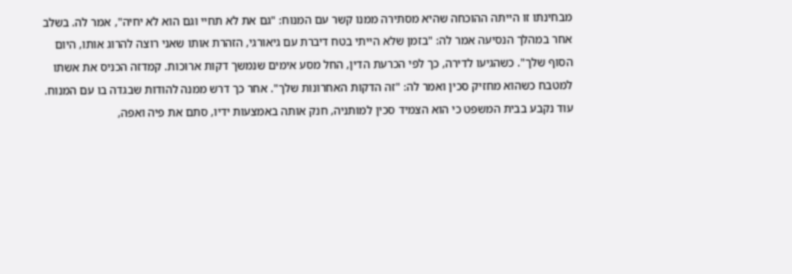מבחינתו זו הייתה ההוכחה שהיא מסתירה ממנו קשר עם המנוח: "גם את לא תחיי וגם הוא לא יחיה", אמר לה. בשלב אחר במהלך הנסיעה אמר לה: "בזמן שלא הייתי בטח דיברת עם גיאורגי, הזהרת אותו שאני רוצה להרוג אותו, היום הסוף שלך". כשהגיעו לדירה, כך לפי הכרעת הדין, החל מסע אימים שנמשך דקות ארוכות. קמדזה הכניס את אשתו למטבח כשהוא מחזיק סכין ואמר לה: "זה הדקות האחרונות שלך". אחר כך דרש ממנה להודות שבגדה בו עם המנוח.
עוד נקבע בבית המשפט כי הוא הצמיד סכין למותניה, חנק אותה באמצעות ידיו, סתם את פיה ואפה,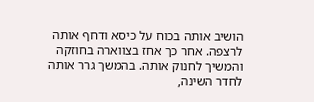הושיב אותה בכוח על כיסא ודחף אותה לרצפה. אחר כך אחז בצווארה בחוזקה והמשיך לחנוק אותה. בהמשך גרר אותה לחדר השינה,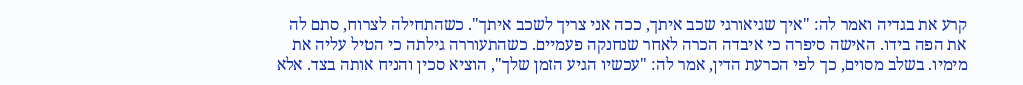קרע את בגדיה ואמר לה: "איך שגיאורגי שכב איתך, ככה אני צריך לשכב איתך". כשהתחילה לצרוח, סתם לה את הפה בידו. האישה סיפרה כי איבדה הכרה לאחר שנחנקה פעמיים. כשהתעוררה גילתה כי הטיל עליה את מימיו. בשלב מסוים, כך לפי הכרעת הדין, אמר לה: "עכשיו הגיע הזמן שלך", הוציא סכין והניח אותה בצד. אלא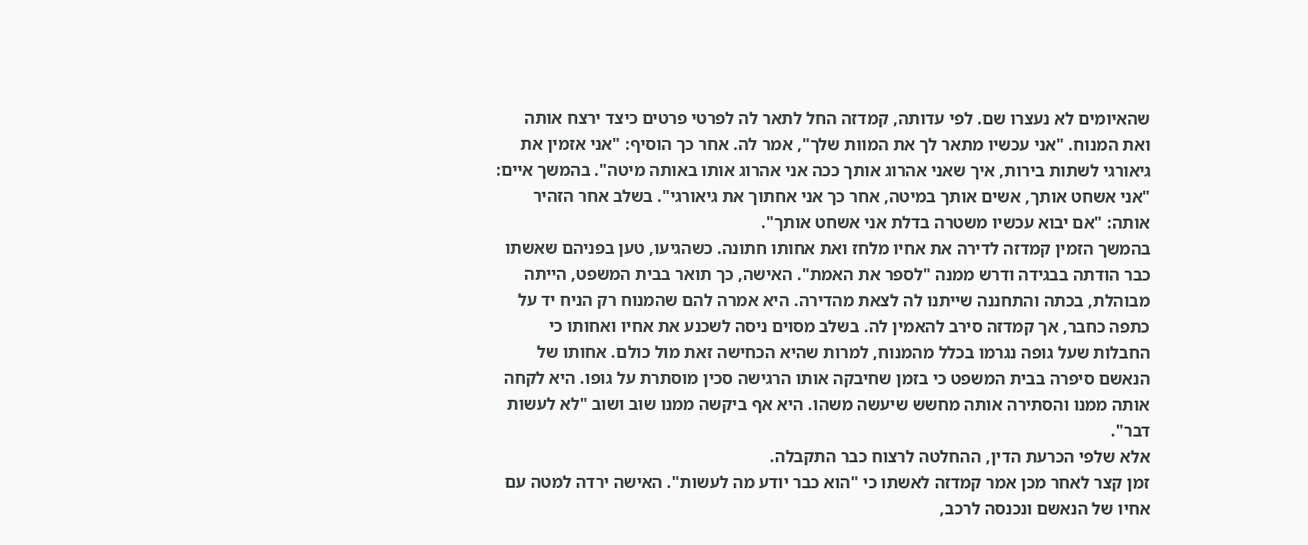שהאיומים לא נעצרו שם. לפי עדותה, קמדזה החל לתאר לה לפרטי פרטים כיצד ירצח אותה ואת המנוח. "אני עכשיו מתאר לך את המוות שלך", אמר לה. אחר כך הוסיף: "אני אזמין את גיאורגי לשתות בירות, איך שאני אהרוג אותך ככה אני אהרוג אותו באותה מיטה". בהמשך איים: "אני אשחט אותך, אשים אותך במיטה, אחר כך אני אחתוך את גיאורגי". בשלב אחר הזהיר אותה: "אם יבוא עכשיו משטרה בדלת אני אשחט אותך".
בהמשך הזמין קמדזה לדירה את אחיו מלחז ואת אחותו חתונה. כשהגיעו, טען בפניהם שאשתו כבר הודתה בבגידה ודרש ממנה "לספר את האמת". האישה, כך תואר בבית המשפט, הייתה מבוהלת, בכתה והתחננה שייתנו לה לצאת מהדירה. היא אמרה להם שהמנוח רק הניח יד על כתפה כחבר, אך קמדזה סירב להאמין לה. בשלב מסוים ניסה לשכנע את אחיו ואחותו כי החבלות שעל גופה נגרמו בכלל מהמנוח, למרות שהיא הכחישה זאת מול כולם. אחותו של הנאשם סיפרה בבית המשפט כי בזמן שחיבקה אותו הרגישה סכין מוסתרת על גופו. היא לקחה אותה ממנו והסתירה אותה מחשש שיעשה משהו. היא אף ביקשה ממנו שוב ושוב "לא לעשות דבר".
אלא שלפי הכרעת הדין, ההחלטה לרצוח כבר התקבלה.
זמן קצר לאחר מכן אמר קמדזה לאשתו כי "הוא כבר יודע מה לעשות". האישה ירדה למטה עם אחיו של הנאשם ונכנסה לרכב,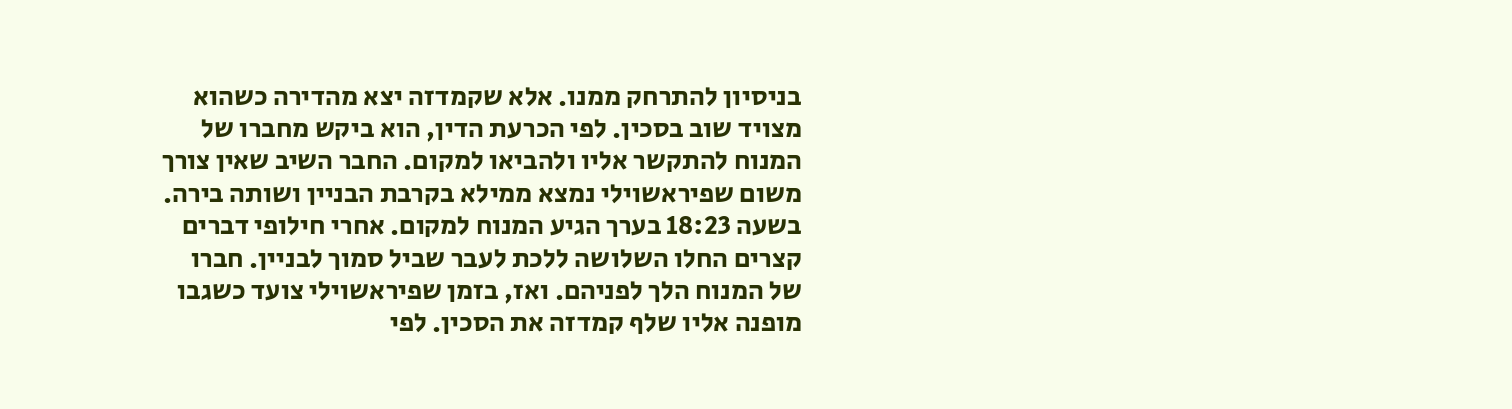בניסיון להתרחק ממנו. אלא שקמדזה יצא מהדירה כשהוא מצויד שוב בסכין. לפי הכרעת הדין, הוא ביקש מחברו של המנוח להתקשר אליו ולהביאו למקום. החבר השיב שאין צורך משום שפיראשוילי נמצא ממילא בקרבת הבניין ושותה בירה. בשעה 18:23 בערך הגיע המנוח למקום. אחרי חילופי דברים קצרים החלו השלושה ללכת לעבר שביל סמוך לבניין. חברו של המנוח הלך לפניהם. ואז, בזמן שפיראשוילי צועד כשגבו מופנה אליו שלף קמדזה את הסכין. לפי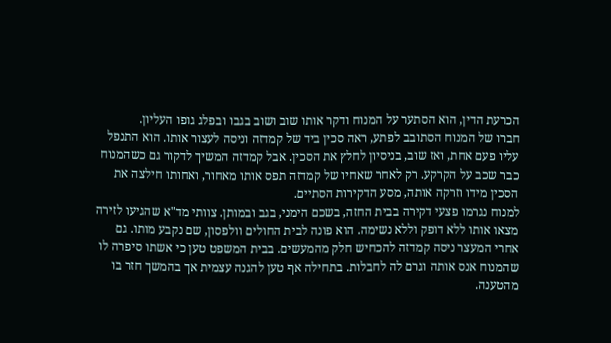הכרעת הדין, הוא הסתער על המנוח ודקר אותו שוב ושוב בגבו ובפלג גופו העליון.
חברו של המנוח הסתובב לפתע, ראה סכין ביד של קמדזה וניסה לעצור אותו. הוא התנפל עליו פעם אחת, ואז שוב, בניסיון לחלץ את הסכין. אבל קמדזה המשיך לדקור גם כשהמנוח כבר שכב על הקרקע. רק לאחר שאחיו של קמדזה תפס אותו מאחור, ואחותו חילצה את הסכין מידו וזרקה אותה, מסע הדקירות הסתיים.
למנוח נגרמו פצעי דקירה בבית החזה, בשכם הימני, בגב ובמותן. צוותי מד"א שהגיעו לזירה מצאו אותו ללא דופק וללא נשימה. הוא פונה לבית החולים וולפסון, שם נקבע מותו. גם אחרי המעצר ניסה קמדזה להכחיש חלק מהמעשים. בבית המשפט טען כי אשתו סיפרה לו שהמנוח אנס אותה וגרם לה לחבלות. בתחילה אף טען להגנה עצמית אך בהמשך חזר בו מהטענה.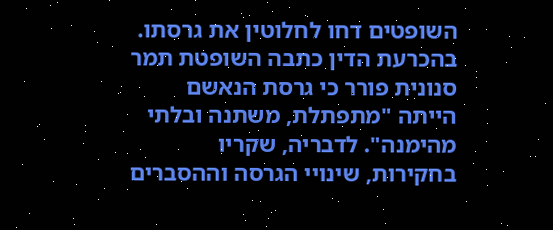השופטים דחו לחלוטין את גרסתו. בהכרעת הדין כתבה השופטת תמר סנונית פורר כי גרסת הנאשם הייתה "מתפתלת, משתנה ובלתי מהימנה". לדבריה, שקריו בחקירות, שינויי הגרסה וההסברים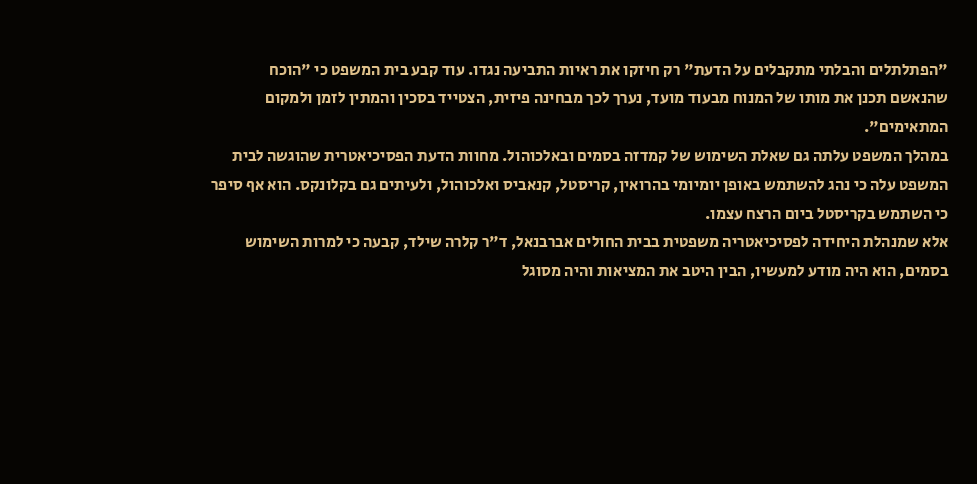"הפתלתלים והבלתי מתקבלים על הדעת" רק חיזקו את ראיות התביעה נגדו. עוד קבע בית המשפט כי "הוכח שהנאשם תכנן את מותו של המנוח מבעוד מועד, נערך לכך מבחינה פיזית, הצטייד בסכין והמתין לזמן ולמקום המתאימים".
במהלך המשפט עלתה גם שאלת השימוש של קמדזה בסמים ובאלכוהול. מחוות הדעת הפסיכיאטרית שהוגשה לבית המשפט עלה כי נהג להשתמש באופן יומיומי בהרואין, קריסטל, קנאביס ואלכוהול, ולעיתים גם בקלונקס. הוא אף סיפר כי השתמש בקריסטל ביום הרצח עצמו.
אלא שמנהלת היחידה לפסיכיאטריה משפטית בבית החולים אברבנאל, ד"ר קלרה שילד, קבעה כי למרות השימוש בסמים, הוא היה מודע למעשיו, הבין היטב את המציאות והיה מסוגל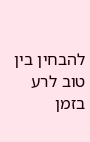להבחין בין טוב לרע בזמן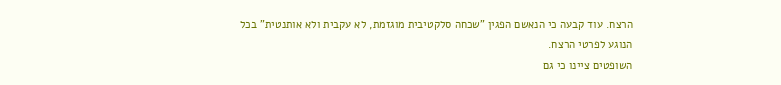הרצח. עוד קבעה כי הנאשם הפגין "שכחה סלקטיבית מוגזמת, לא עקבית ולא אותנטית" בכל הנוגע לפרטי הרצח.
השופטים ציינו כי גם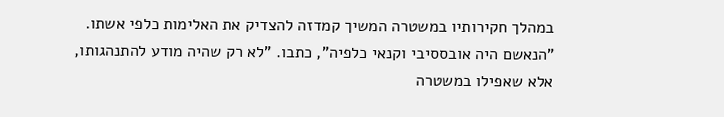במהלך חקירותיו במשטרה המשיך קמדזה להצדיק את האלימות כלפי אשתו. "הנאשם היה אובססיבי וקנאי כלפיה", כתבו. "לא רק שהיה מודע להתנהגותו, אלא שאפילו במשטרה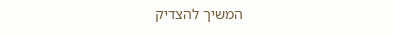המשיך להצדיק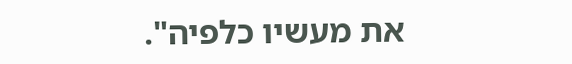את מעשיו כלפיה".